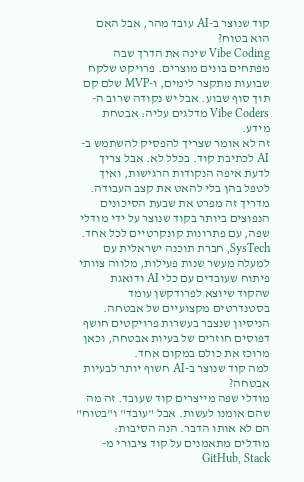קוד שנוצר ב-AI עובד מהר, אבל האם הוא בטוח?
Vibe Coding שינה את הדרך שבה מפתחים בונים מוצרים. פרויקט שלקח שבועות מתקצר לימים, ו-MVP שלם קם תוך סוף שבוע. אבל יש נקודה שרוב ה-Vibe Coders מדלגים עליה: אבטחת מידע.
זה לא אומר שצריך להפסיק להשתמש ב-AI לכתיבת קוד. בכלל לא. אבל צריך לדעת איפה הנקודות הרגישות, ואיך לטפל בהן בלי להאט את קצב העבודה. מדריך זה מפרט את שבעת הסיכונים הנפוצים ביותר בקוד שנוצר על ידי מודלי שפה, עם פתרונות קונקרטיים לכל אחד.
SysTech, חברת תוכנה ישראלית עם למעלה מעשר שנות פעילות, מלווה צוותי פיתוח שעובדים עם כלי AI ודואגת שהקוד שיוצא לפרודקשן עומד בסטנדרטים מקצועיים של אבטחה. הניסיון שנצבר בעשרות פרויקטים חושף דפוסים חוזרים של בעיות אבטחה, וכאן מרוכז את כולם במקום אחד.
למה קוד שנוצר ב-AI חשוף יותר לבעיות אבטחה?
מודלי שפה מייצרים קוד שעובד. זה מה שהם אומנו לעשות. אבל "עובד" ו"בטוח" הם לא אותו הדבר. הנה הסיבות:
מודלים מתאמנים על קוד ציבורי מ-GitHub, Stack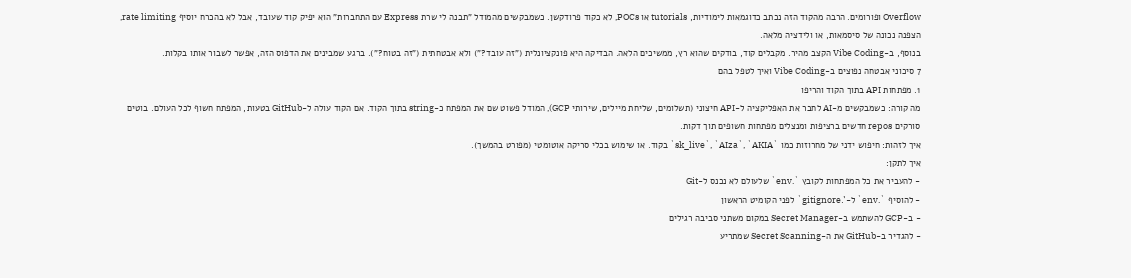Overflow ופורומים. הרבה מהקוד הזה נכתב כדוגמאות לימודיות, tutorials או POCs, לא כקוד פרודקשן. כשמבקשים מהמודל "תבנה לי שרת Express עם התחברות" הוא יפיק קוד שעובד, אבל לא בהכרח יוסיף rate limiting, הצפנה נכונה של סיסמאות, או ולידציה מלאה.
בנוסף, ב-Vibe Coding הקצב מהיר. מקבלים קוד, בודקים שהוא רץ, ממשיכים הלאה. הבדיקה היא פונקציונלית ("זה עובד?") ולא אבטחתית ("זה בטוח?"). ברגע שמבינים את הדפוס הזה, אפשר לשבור אותו בקלות.
7 סיכוני אבטחה נפוצים ב-Vibe Coding ואיך לטפל בהם
1. מפתחות API בתוך הקוד והריפו
מה קורה: כשמבקשים מ-AI לחבר את האפליקציה ל-API חיצוני (תשלומים, שליחת מיילים, שירותי GCP), המודל פשוט שם את המפתח כ-string בתוך הקוד. אם הקוד עולה ל-GitHub בטעות, המפתח חשוף לכל העולם. בוטים סורקים repos חדשים ברציפות ומנצלים מפתחות חשופים תוך דקות.
איך לזהות: חיפוש ידני של מחרוזות כמו `sk_live`, `AIza`, `AKIA` בקוד. או שימוש בכלי סריקה אוטומטי (מפורט בהמשך).
איך לתקן:
- להעביר את כל המפתחות לקובץ `.env` שלעולם לא נכנס ל-Git
- להוסיף `.env` ל-`.gitignore` לפני הקומיט הראשון
- ב-GCP להשתמש ב-Secret Manager במקום משתני סביבה רגילים
- להגדיר ב-GitHub את ה-Secret Scanning שמתריע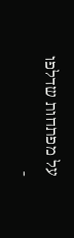על מפתחות שדלפו
-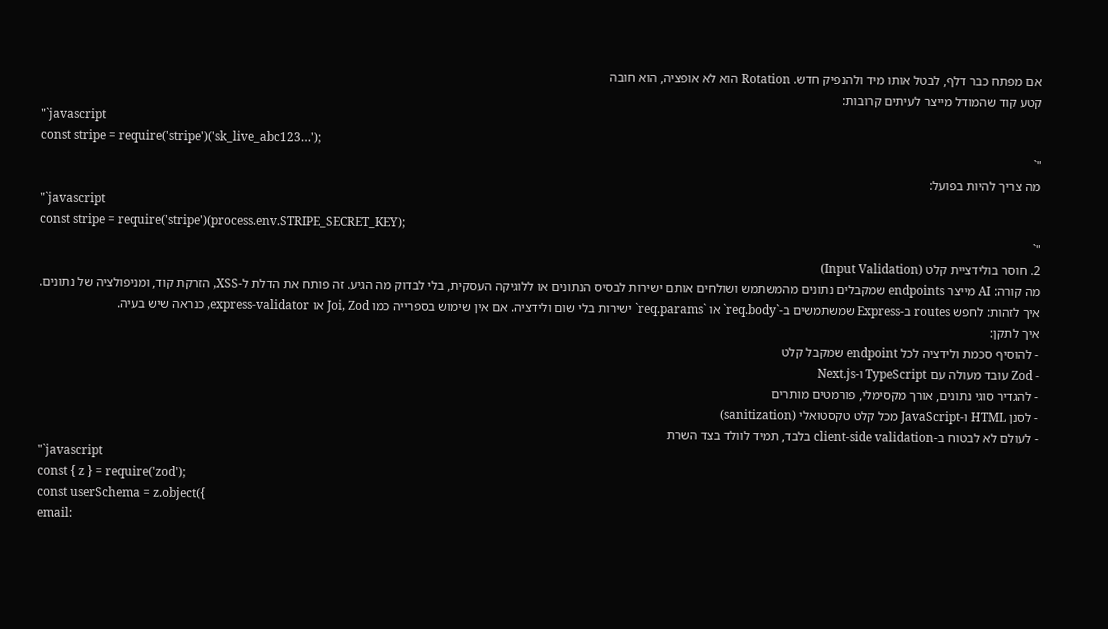אם מפתח כבר דלף, לבטל אותו מיד ולהנפיק חדש. Rotation הוא לא אופציה, הוא חובה
קטע קוד שהמודל מייצר לעיתים קרובות:
"`javascript
const stripe = require('stripe')('sk_live_abc123…');
"`
מה צריך להיות בפועל:
"`javascript
const stripe = require('stripe')(process.env.STRIPE_SECRET_KEY);
"`
2. חוסר בולידציית קלט (Input Validation)
מה קורה: AI מייצר endpoints שמקבלים נתונים מהמשתמש ושולחים אותם ישירות לבסיס הנתונים או ללוגיקה העסקית, בלי לבדוק מה הגיע. זה פותח את הדלת ל-XSS, הזרקת קוד, ומניפולציה של נתונים.
איך לזהות: לחפש routes ב-Express שמשתמשים ב-`req.body` או `req.params` ישירות בלי שום ולידציה. אם אין שימוש בספרייה כמו Joi, Zod או express-validator, כנראה שיש בעיה.
איך לתקן:
- להוסיף סכמת ולידציה לכל endpoint שמקבל קלט
- Zod עובד מעולה עם TypeScript ו-Next.js
- להגדיר סוגי נתונים, אורך מקסימלי, פורמטים מותרים
- לסנן HTML ו-JavaScript מכל קלט טקסטואלי (sanitization)
- לעולם לא לבטוח ב-client-side validation בלבד, תמיד לוולד בצד השרת
"`javascript
const { z } = require('zod');
const userSchema = z.object({
email: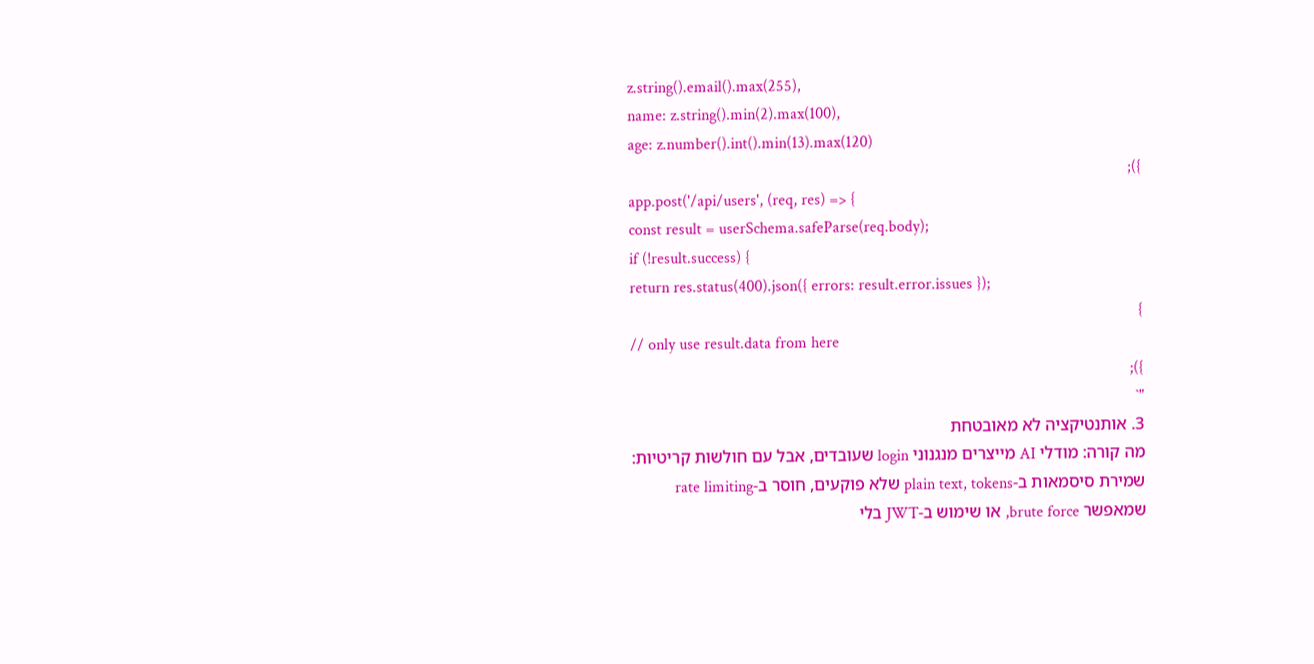z.string().email().max(255),
name: z.string().min(2).max(100),
age: z.number().int().min(13).max(120)
});
app.post('/api/users', (req, res) => {
const result = userSchema.safeParse(req.body);
if (!result.success) {
return res.status(400).json({ errors: result.error.issues });
}
// only use result.data from here
});
"`
3. אותנטיקציה לא מאובטחת
מה קורה: מודלי AI מייצרים מנגנוני login שעובדים, אבל עם חולשות קריטיות: שמירת סיסמאות ב-plain text, tokens שלא פוקעים, חוסר ב-rate limiting שמאפשר brute force, או שימוש ב-JWT בלי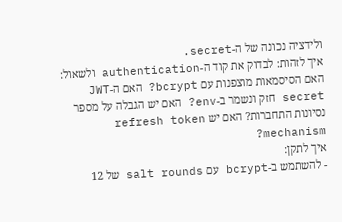ולידציה נכונה של ה-secret.
איך לזהות: לבדוק את קוד ה-authentication ולשאול: האם הסיסמאות מוצפנות עם bcrypt? האם ה-JWT secret חזק ונשמר ב-env? האם יש הגבלה על מספר נסיונות התחברות? האם יש refresh token mechanism?
איך לתקן:
- להשתמש ב-bcrypt עם salt rounds של 12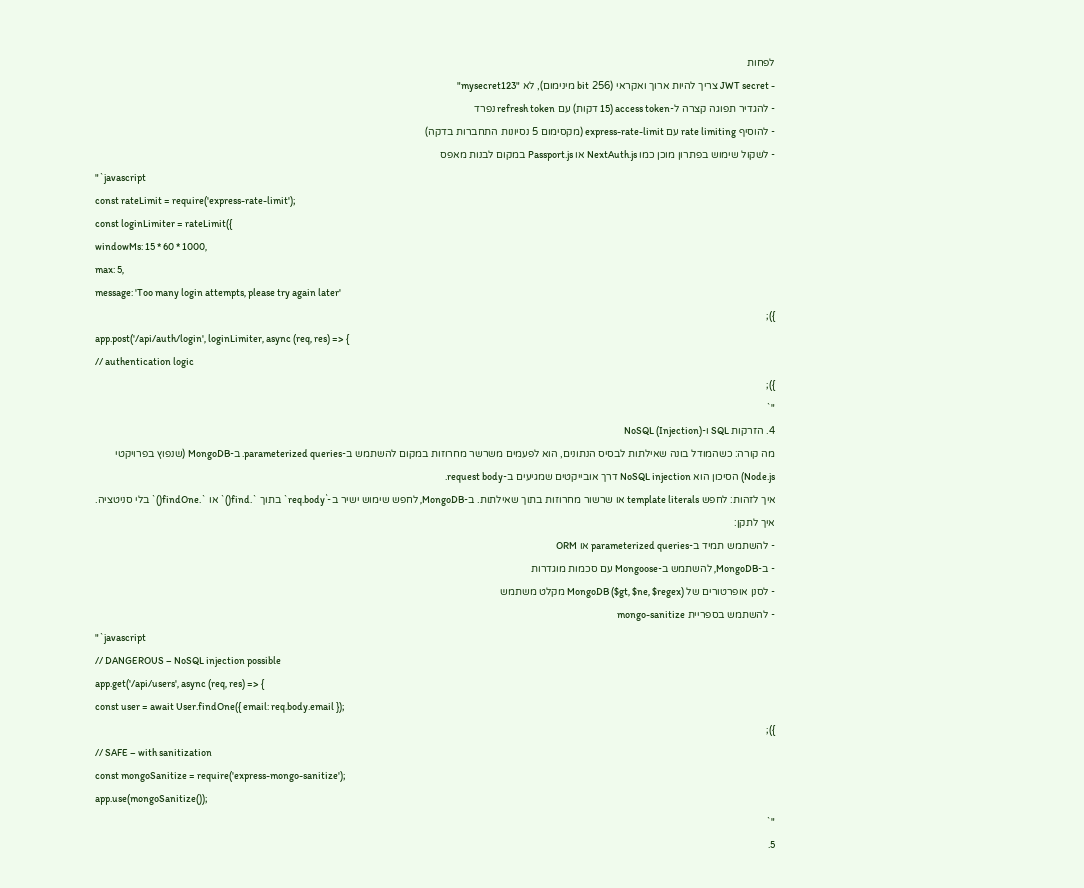לפחות
- JWT secret צריך להיות ארוך ואקראי (256 bit מינימום), לא "mysecret123"
- להגדיר תפוגה קצרה ל-access token (15 דקות) עם refresh token נפרד
- להוסיף rate limiting עם express-rate-limit (מקסימום 5 נסיונות התחברות בדקה)
- לשקול שימוש בפתרון מוכן כמו NextAuth.js או Passport.js במקום לבנות מאפס
"`javascript
const rateLimit = require('express-rate-limit');
const loginLimiter = rateLimit({
windowMs: 15 * 60 * 1000,
max: 5,
message: 'Too many login attempts, please try again later'
});
app.post('/api/auth/login', loginLimiter, async (req, res) => {
// authentication logic
});
"`
4. הזרקות SQL ו-NoSQL (Injection)
מה קורה: כשהמודל בונה שאילתות לבסיס הנתונים, הוא לפעמים משרשר מחרוזות במקום להשתמש ב-parameterized queries. ב-MongoDB (שנפוץ בפרויקטי Node.js) הסיכון הוא NoSQL injection דרך אובייקטים שמגיעים ב-request body.
איך לזהות: לחפש template literals או שרשור מחרוזות בתוך שאילתות. ב-MongoDB, לחפש שימוש ישיר ב-`req.body` בתוך `.find()` או `.findOne()` בלי סניטציה.
איך לתקן:
- להשתמש תמיד ב-parameterized queries או ORM
- ב-MongoDB, להשתמש ב-Mongoose עם סכמות מוגדרות
- לסנן אופרטורים של MongoDB ($gt, $ne, $regex) מקלט משתמש
- להשתמש בספריית mongo-sanitize
"`javascript
// DANGEROUS – NoSQL injection possible
app.get('/api/users', async (req, res) => {
const user = await User.findOne({ email: req.body.email });
});
// SAFE – with sanitization
const mongoSanitize = require('express-mongo-sanitize');
app.use(mongoSanitize());
"`
5.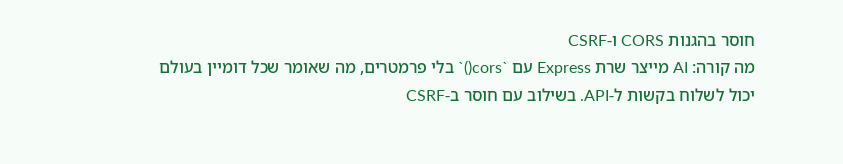חוסר בהגנות CORS ו-CSRF
מה קורה: AI מייצר שרת Express עם `cors()` בלי פרמטרים, מה שאומר שכל דומיין בעולם יכול לשלוח בקשות ל-API. בשילוב עם חוסר ב-CSRF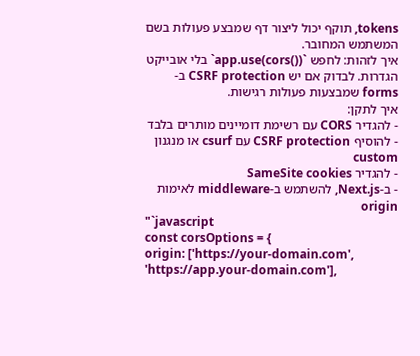tokens, תוקף יכול ליצור דף שמבצע פעולות בשם המשתמש המחובר.
איך לזהות: לחפש `app.use(cors())` בלי אובייקט הגדרות. לבדוק אם יש CSRF protection ב-forms שמבצעות פעולות רגישות.
איך לתקן:
- להגדיר CORS עם רשימת דומיינים מותרים בלבד
- להוסיף CSRF protection עם csurf או מנגנון custom
- להגדיר SameSite cookies
- ב-Next.js, להשתמש ב-middleware לאימות origin
"`javascript
const corsOptions = {
origin: ['https://your-domain.com', 'https://app.your-domain.com'],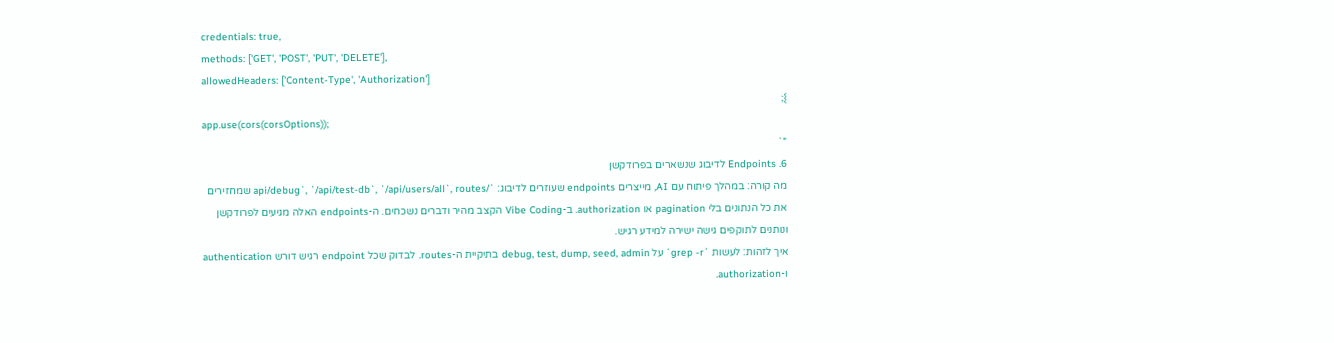credentials: true,
methods: ['GET', 'POST', 'PUT', 'DELETE'],
allowedHeaders: ['Content-Type', 'Authorization']
};
app.use(cors(corsOptions));
"`
6. Endpoints לדיבוג שנשארים בפרודקשן
מה קורה: במהלך פיתוח עם AI, מייצרים endpoints שעוזרים לדיבוג: `/api/debug`, `/api/test-db`, `/api/users/all`, routes שמחזירים את כל הנתונים בלי pagination או authorization. ב-Vibe Coding הקצב מהיר ודברים נשכחים. ה-endpoints האלה מגיעים לפרודקשן ונותנים לתוקפים גישה ישירה למידע רגיש.
איך לזהות: לעשות `grep -r` על debug, test, dump, seed, admin בתיקיית ה-routes. לבדוק שכל endpoint רגיש דורש authentication ו-authorization.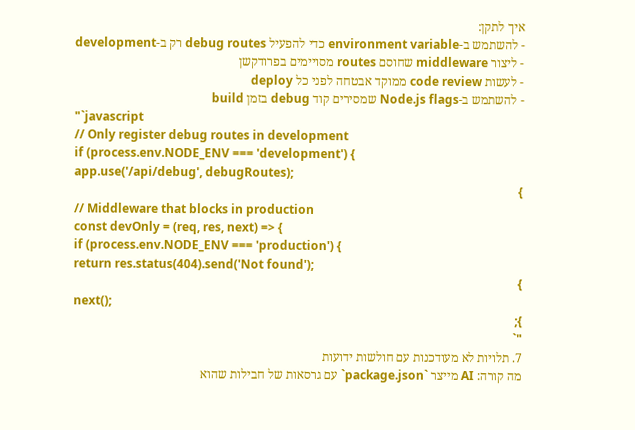איך לתקן:
- להשתמש ב-environment variable כדי להפעיל debug routes רק ב-development
- ליצור middleware שחוסם routes מסויימים בפרודקשן
- לעשות code review ממוקד אבטחה לפני כל deploy
- להשתמש ב-Node.js flags שמסירים קוד debug בזמן build
"`javascript
// Only register debug routes in development
if (process.env.NODE_ENV === 'development') {
app.use('/api/debug', debugRoutes);
}
// Middleware that blocks in production
const devOnly = (req, res, next) => {
if (process.env.NODE_ENV === 'production') {
return res.status(404).send('Not found');
}
next();
};
"`
7. תלויות לא מעודכנות עם חולשות ידועות
מה קורה: AI מייצר `package.json` עם גרסאות של חבילות שהוא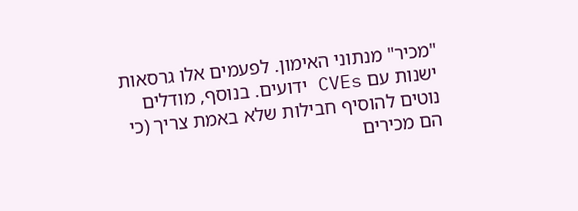"מכיר" מנתוני האימון. לפעמים אלו גרסאות ישנות עם CVEs ידועים. בנוסף, מודלים נוטים להוסיף חבילות שלא באמת צריך (כי הם מכירים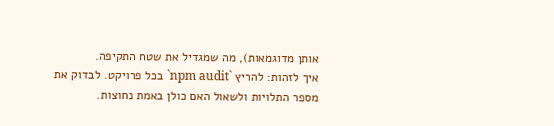אותן מדוגמאות), מה שמגדיל את שטח התקיפה.
איך לזהות: להריץ `npm audit` בכל פרויקט. לבדוק את מספר התלויות ולשאול האם כולן באמת נחוצות.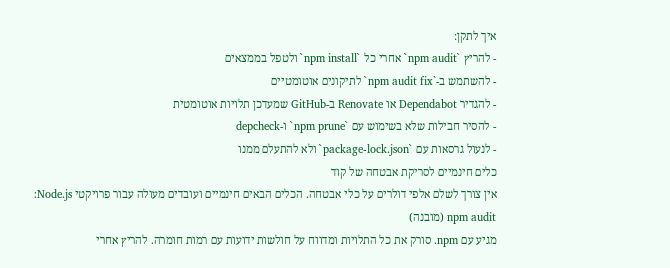איך לתקן:
- להריץ `npm audit` אחרי כל `npm install` ולטפל בממצאים
- להשתמש ב-`npm audit fix` לתיקונים אוטומטיים
- להגדיר Dependabot או Renovate ב-GitHub שמעדכן תלויות אוטומטית
- להסיר חבילות שלא בשימוש עם `npm prune` ו-depcheck
- לנעול גרסאות עם `package-lock.json` ולא להתעלם ממנו
כלים חינמיים לסריקת אבטחה של קוד
אין צורך לשלם אלפי דולרים על כלי אבטחה. הכלים הבאים חינמיים ועובדים מעולה עבור פרויקטי Node.js:
npm audit (מובנה)
מגיע עם npm. סורק את כל התלויות ומדווח על חולשות ידועות עם רמות חומרה. להריץ אחרי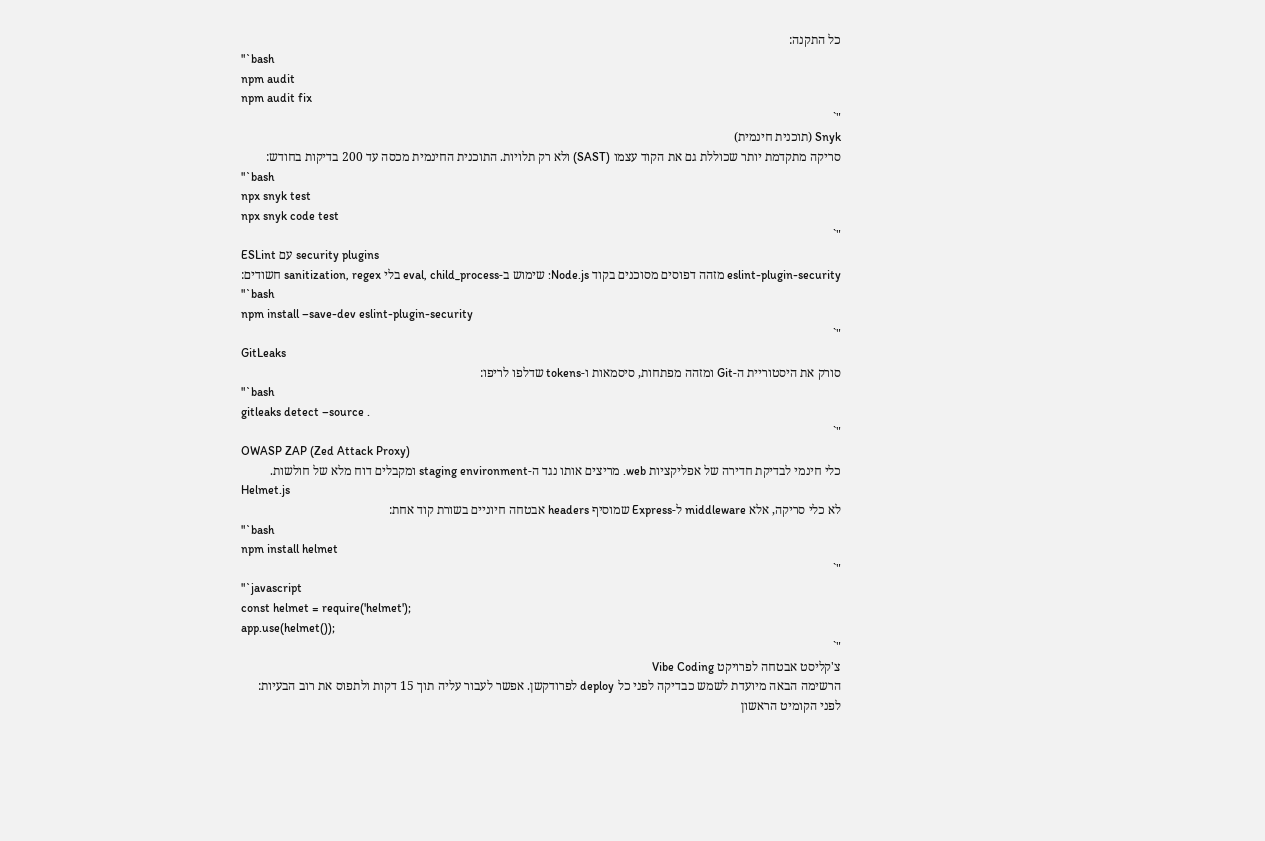כל התקנה:
"`bash
npm audit
npm audit fix
"`
Snyk (תוכנית חינמית)
סריקה מתקדמת יותר שכוללת גם את הקוד עצמו (SAST) ולא רק תלויות. התוכנית החינמית מכסה עד 200 בדיקות בחודש:
"`bash
npx snyk test
npx snyk code test
"`
ESLint עם security plugins
eslint-plugin-security מזהה דפוסים מסוכנים בקוד Node.js: שימוש ב-eval, child_process בלי sanitization, regex חשודים:
"`bash
npm install –save-dev eslint-plugin-security
"`
GitLeaks
סורק את היסטוריית ה-Git ומזהה מפתחות, סיסמאות ו-tokens שדלפו לריפו:
"`bash
gitleaks detect –source .
"`
OWASP ZAP (Zed Attack Proxy)
כלי חינמי לבדיקת חדירה של אפליקציות web. מריצים אותו נגד ה-staging environment ומקבלים דוח מלא של חולשות.
Helmet.js
לא כלי סריקה, אלא middleware ל-Express שמוסיף headers אבטחה חיוניים בשורת קוד אחת:
"`bash
npm install helmet
"`
"`javascript
const helmet = require('helmet');
app.use(helmet());
"`
צ'קליסט אבטחה לפרויקט Vibe Coding
הרשימה הבאה מיועדת לשמש כבדיקה לפני כל deploy לפרודקשן. אפשר לעבור עליה תוך 15 דקות ולתפוס את רוב הבעיות:
לפני הקומיט הראשון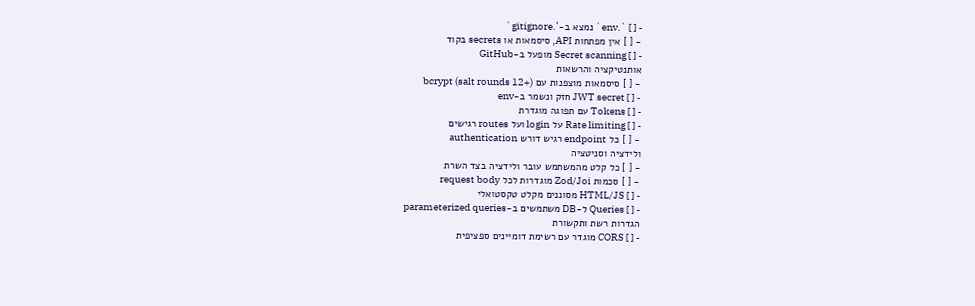- [ ] `.env` נמצא ב-`.gitignore`
- [ ] אין מפתחות API, סיסמאות או secrets בקוד
- [ ] Secret scanning מופעל ב-GitHub
אותנטיקציה והרשאות
- [ ] סיסמאות מוצפנות עם bcrypt (salt rounds 12+)
- [ ] JWT secret חזק ונשמר ב-env
- [ ] Tokens עם תפוגה מוגדרת
- [ ] Rate limiting על login ועל routes רגישים
- [ ] כל endpoint רגיש דורש authentication
ולידציה וסניטציה
- [ ] כל קלט מהמשתמש עובר ולידציה בצד השרת
- [ ] סכמות Zod/Joi מוגדרות לכל request body
- [ ] HTML/JS מסוננים מקלט טקסטואלי
- [ ] Queries ל-DB משתמשים ב-parameterized queries
הגדרות רשת ותקשורת
- [ ] CORS מוגדר עם רשימת דומיינים ספציפית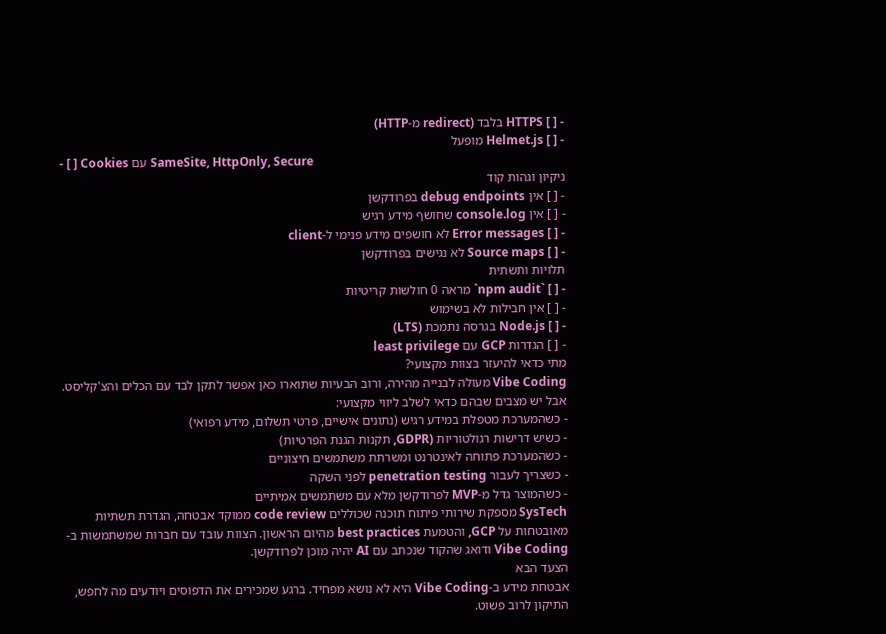- [ ] HTTPS בלבד (redirect מ-HTTP)
- [ ] Helmet.js מופעל
- [ ] Cookies עם SameSite, HttpOnly, Secure
ניקיון וגהות קוד
- [ ] אין debug endpoints בפרודקשן
- [ ] אין console.log שחושף מידע רגיש
- [ ] Error messages לא חושפים מידע פנימי ל-client
- [ ] Source maps לא נגישים בפרודקשן
תלויות ותשתית
- [ ] `npm audit` מראה 0 חולשות קריטיות
- [ ] אין חבילות לא בשימוש
- [ ] Node.js בגרסה נתמכת (LTS)
- [ ] הגדרות GCP עם least privilege
מתי כדאי להיעזר בצוות מקצועי?
Vibe Coding מעולה לבנייה מהירה, ורוב הבעיות שתוארו כאן אפשר לתקן לבד עם הכלים והצ'קליסט. אבל יש מצבים שבהם כדאי לשלב ליווי מקצועי:
- כשהמערכת מטפלת במידע רגיש (נתונים אישיים, פרטי תשלום, מידע רפואי)
- כשיש דרישות רגולטוריות (GDPR, תקנות הגנת הפרטיות)
- כשהמערכת פתוחה לאינטרנט ומשרתת משתמשים חיצוניים
- כשצריך לעבור penetration testing לפני השקה
- כשהמוצר גדל מ-MVP לפרודקשן מלא עם משתמשים אמיתיים
SysTech מספקת שירותי פיתוח תוכנה שכוללים code review ממוקד אבטחה, הגדרת תשתיות מאובטחות על GCP, והטמעת best practices מהיום הראשון. הצוות עובד עם חברות שמשתמשות ב-Vibe Coding ודואג שהקוד שנכתב עם AI יהיה מוכן לפרודקשן.
הצעד הבא
אבטחת מידע ב-Vibe Coding היא לא נושא מפחיד. ברגע שמכירים את הדפוסים ויודעים מה לחפש, התיקון לרוב פשוט.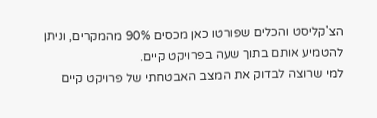הצ'קליסט והכלים שפורטו כאן מכסים 90% מהמקרים, וניתן להטמיע אותם בתוך שעה בפרויקט קיים.
למי שרוצה לבדוק את המצב האבטחתי של פרויקט קיים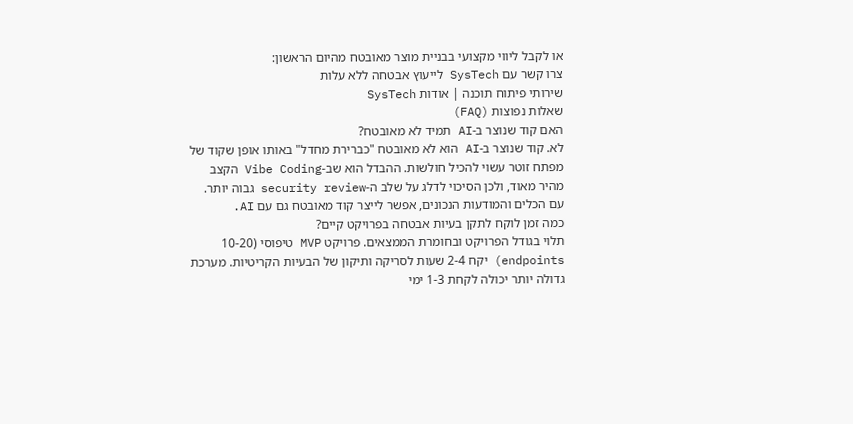או לקבל ליווי מקצועי בבניית מוצר מאובטח מהיום הראשון:
צרו קשר עם SysTech לייעוץ אבטחה ללא עלות
שירותי פיתוח תוכנה | אודות SysTech
שאלות נפוצות (FAQ)
האם קוד שנוצר ב-AI תמיד לא מאובטח?
לא. קוד שנוצר ב-AI הוא לא מאובטח "כברירת מחדל" באותו אופן שקוד של מפתח זוטר עשוי להכיל חולשות. ההבדל הוא שב-Vibe Coding הקצב מהיר מאוד, ולכן הסיכוי לדלג על שלב ה-security review גבוה יותר. עם הכלים והמודעות הנכונים, אפשר לייצר קוד מאובטח גם עם AI.
כמה זמן לוקח לתקן בעיות אבטחה בפרויקט קיים?
תלוי בגודל הפרויקט ובחומרת הממצאים. פרויקט MVP טיפוסי (10-20 endpoints) יקח 2-4 שעות לסריקה ותיקון של הבעיות הקריטיות. מערכת גדולה יותר יכולה לקחת 1-3 ימי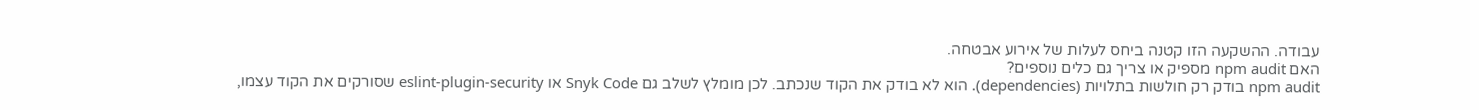עבודה. ההשקעה הזו קטנה ביחס לעלות של אירוע אבטחה.
האם npm audit מספיק או צריך גם כלים נוספים?
npm audit בודק רק חולשות בתלויות (dependencies). הוא לא בודק את הקוד שנכתב. לכן מומלץ לשלב גם Snyk Code או eslint-plugin-security שסורקים את הקוד עצמו,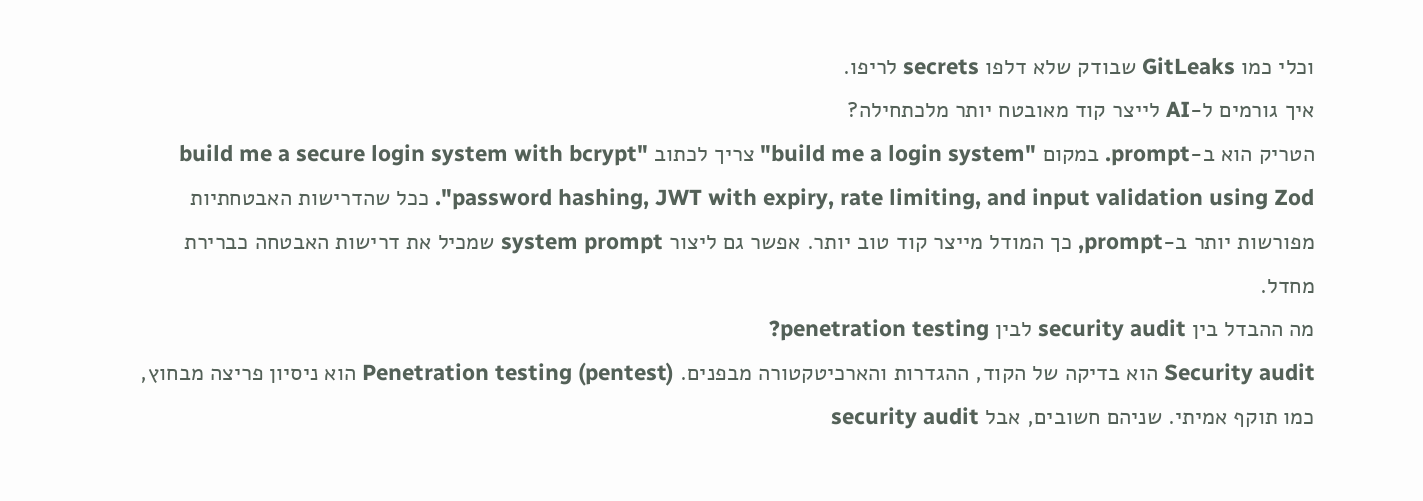וכלי כמו GitLeaks שבודק שלא דלפו secrets לריפו.
איך גורמים ל-AI לייצר קוד מאובטח יותר מלכתחילה?
הטריק הוא ב-prompt. במקום "build me a login system" צריך לכתוב "build me a secure login system with bcrypt password hashing, JWT with expiry, rate limiting, and input validation using Zod". ככל שהדרישות האבטחתיות מפורשות יותר ב-prompt, כך המודל מייצר קוד טוב יותר. אפשר גם ליצור system prompt שמכיל את דרישות האבטחה כברירת מחדל.
מה ההבדל בין security audit לבין penetration testing?
Security audit הוא בדיקה של הקוד, ההגדרות והארכיטקטורה מבפנים. Penetration testing (pentest) הוא ניסיון פריצה מבחוץ, כמו תוקף אמיתי. שניהם חשובים, אבל security audit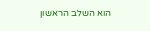הוא השלב הראשון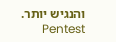והנגיש יותר. Pentest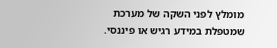מומלץ לפני השקה של מערכת שמטפלת במידע רגיש או פיננסי.